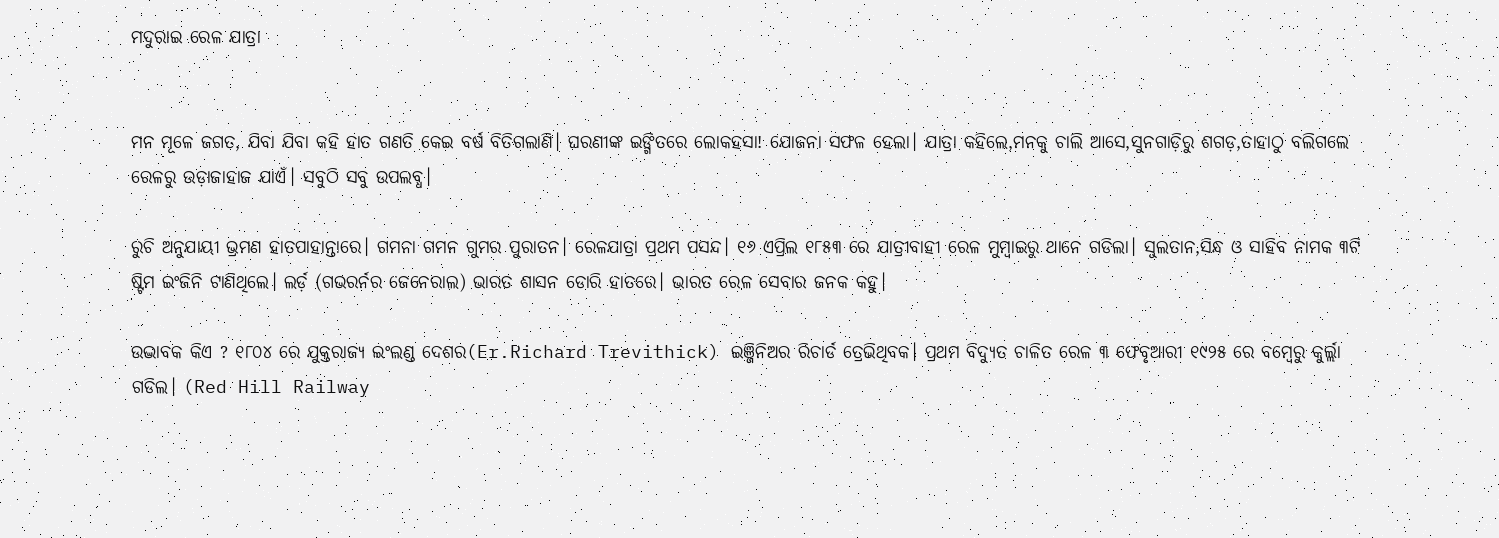ମଦୁରାଇ ରେଳ ଯାତ୍ରା


ମନ ମୂଳେ ଜଗତ, ଯିବା ଯିବା କହି ହାତ ଗଣତି କେଇ ବର୍ଷ ବିତିଗଲାଣି। ଘରଣୀଙ୍କ ଇଙ୍ଗିତରେ ଲୋକହସା! ଯୋଜନା ସଫଳ ହେଲା। ଯାତ୍ରା କହିଲେ,ମନକୁ ଚାଲି ଆସେ,ସୁନଗାଡ଼ିରୁ ଶଗଡ଼,ତାହାଠୁ ବଲିଗଲେ ରେଳରୁ ଉଡ଼ାଜାହାଜ ଯାଏଁ। ସବୁଠି ସବୁ ଉପଲବ୍ଧ।

ରୁଚି ଅନୁଯାୟୀ ଭ୍ରମଣ ହାତପାହାନ୍ତାରେ। ଗମନା ଗମନ ଗୁମର ପୁରାତନ। ରେଳଯାତ୍ରା ପ୍ରଥମ ପସନ୍ଦ। ୧୬ ଏପ୍ରିଲ ୧୮୫୩ ରେ ଯାତ୍ରୀବାହୀ ରେଳ ମୁମ୍ବାଇରୁ ଥାନେ ଗଡିଲା। ସୁଲତାନ,ସିନ୍ଧ ଓ ସାହିବ ନାମକ ୩ଟି ଷ୍ଟିମ ଇଂଜିନି ଟାଣିଥିଲେ। ଲର୍ଡ଼ (ଗଭରର୍ନର ଜେନେରାଲ) ଭାରତ ଶାସନ ଡୋରି ହାତରେ। ଭାରତ ରେଳ ସେବାର ଜନକ କହୁ।

ଉଦ୍ଭାବକ କିଏ ? ୧୮୦୪ ରେ ଯୁକ୍ତରାଜ୍ୟ ଇଂଲଣ୍ଡ ଦେଶର(Er.Richard Trevithick) ଇଞ୍ଜିନିଅର ରିଚାର୍ଡ ତ୍ରେଭିଥିବକ। ପ୍ରଥମ ବିଦ୍ୟୁତ ଚାଳିତ ରେଳ ୩ ଫେବୃଆରୀ ୧୯୨୫ ରେ ବମ୍ବେରୁ କୁର୍ଲ୍ଲା ଗଡିଲ। (Red Hill Railway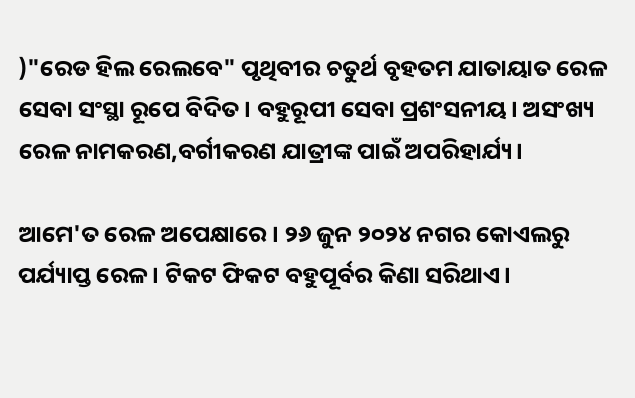)"ରେଡ ହିଲ ରେଲବେ" ପୃଥିବୀର ଚତୁର୍ଥ ବୃହତମ ଯାତାୟାତ ରେଳ ସେବା ସଂସ୍ଥା ରୂପେ ବିଦିତ। ବହୁରୂପୀ ସେବା ପ୍ରଶଂସନୀୟ। ଅସଂଖ୍ୟ ରେଳ ନାମକରଣ,ବର୍ଗୀକରଣ ଯାତ୍ରୀଙ୍କ ପାଇଁ ଅପରିହାର୍ଯ୍ୟ।

ଆମେ'ତ ରେଳ ଅପେକ୍ଷାରେ। ୨୬ ଜୁନ ୨୦୨୪ ନଗର କୋଏଲରୁ ପର୍ଯ୍ୟାପ୍ତ ରେଳ। ଟିକଟ ଫିକଟ ବହୁପୂର୍ବର କିଣା ସରିଥାଏ।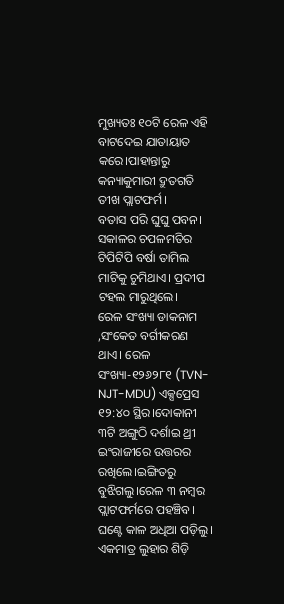ମୁଖ୍ୟତଃ ୧୦ଟି ରେଳ ଏହି ବାଟଦେଇ ଯାତାୟାତ କରେ।ପାହାନ୍ତାରୁ କନ୍ୟାକୁମାରୀ ଦ୍ରୁତଗତି ତୀଖ ପ୍ଲାଟଫର୍ମ।
ବତାସ ପରି ଘୁଘୁ ପବନ। ସକାଳର ଚପଳମତିର ଟିପିଟିପି ବର୍ଷା ତାମିଲ ମାଟିକୁ ଚୁମିଥାଏ। ପ୍ରଦୀପ ଟହଲ ମାରୁଥିଲେ।
ରେଳ ସଂଖ୍ୟା ଡାକନାମ ,ସଂକେତ ବର୍ଗୀକରଣ ଥାଏ। ରେଳ ସଂଖ୍ୟା-୧୨୬୨୮୧ (TVN-NJT-MDU) ଏକ୍ସପ୍ରେସ ୧୨:୪୦ ସ୍ଥିର।ଦୋକାନୀ ୩ଟି ଅଙ୍ଗୁଠି ଦର୍ଶାଇ ଥ୍ରୀ ଇଂରାଜୀରେ ଉତ୍ତରର ରଖିଲେ।ଇଙ୍ଗିତରୁ ବୁଝିଗଲୁ।ରେଳ ୩ ନମ୍ବର ପ୍ଲାଟଫର୍ମରେ ପହଞ୍ଚିବ। ଘଣ୍ଟେ କାଳ ଅଧିଆ ପଡ଼ିଲୁ। ଏକମାତ୍ର ଲୁହାର ଶିଡ଼ି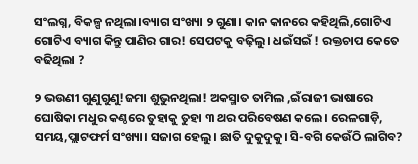ସଂଲଗ୍ନ, ବିକଳ୍ପ ନଥିଲା।ବ୍ୟାଗ ସଂଖ୍ୟା ୨ ଗୁଣା। କାନ କାନରେ କହିଥିଲି,ଗୋଟିଏ ଗୋଟିଏ ବ୍ୟାଗ କିନ୍ତୁ ପାଣିର ଗାର! ସେପଟକୁ ବଢ଼ିଲୁ। ଧଇଁସଇଁ ! ରକ୍ତଚାପ କେତେ ବଢିଥିଲା ?

୨ ଭଉଣୀ ଗୁଣୁଗୁଣୁ!ଜମା ଶୁଭୁନଥିଲା! ଅକସ୍ମାତ ତାମିଲ ,ଇଁରାଜୀ ଭାଷାରେ ଘୋଷିକା ମଧୁର କଣ୍ଠରେ ତୁହାକୁ ତୁହା ୩ ଥର ପରିବେଷଣ କଲେ। ରେଳଗାଡ଼ି, ସମୟ,ପ୍ଲାଟଫର୍ମ ସଂଖ୍ୟା। ସଜାଗ ହେଲୁ। ଛାତି ଦୁକୁଦୁକୁ। ସି-ବଗି କେଉଁଠି ଲାଗିବ?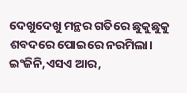ଦେଖୁଦେଖୁ ମନ୍ଥର ଗତିରେ ଛୁକୁଛୁକୁ ଶବଦରେ ପୋଇରେ ନରମିଲା। ଇଂଜିନି,ଏସଏ ଆର,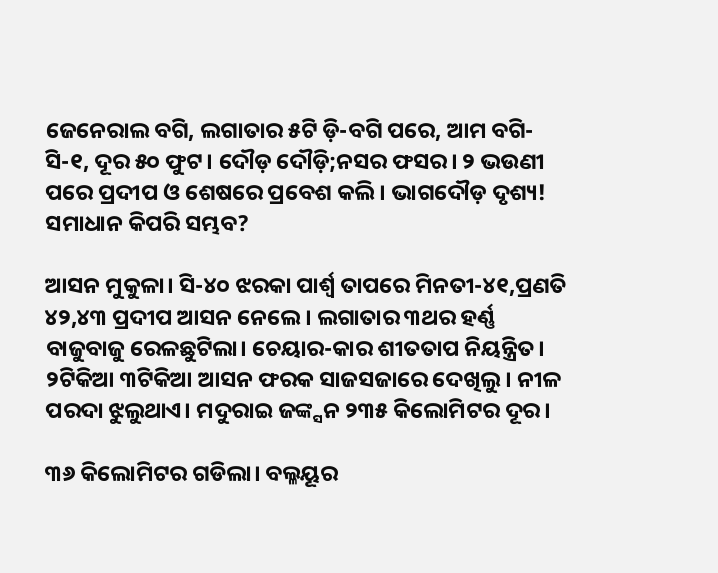ଜେନେରାଲ ବଗି, ଲଗାତାର ୫ଟି ଡ଼ି-ବଗି ପରେ, ଆମ ବଗି-ସି-୧, ଦୂର ୫୦ ଫୁଟ। ଦୌଡ଼ ଦୌଡ଼ି;ନସର ଫସର। ୨ ଭଉଣୀ ପରେ ପ୍ରଦୀପ ଓ ଶେଷରେ ପ୍ରବେଶ କଲି। ଭାଗଦୌଡ଼ ଦୃଶ୍ୟ! ସମାଧାନ କିପରି ସମ୍ଭବ?

ଆସନ ମୁକୁଳା। ସି-୪୦ ଝରକା ପାର୍ଶ୍ୱ ତାପରେ ମିନତୀ-୪୧,ପ୍ରଣତି ୪୨,୪୩ ପ୍ରଦୀପ ଆସନ ନେଲେ। ଲଗାତାର ୩ଥର ହର୍ଣ୍ଣ ବାଜୁବାଜୁ ରେଳଛୁଟିଲା। ଚେୟାର-କାର ଶୀତତାପ ନିୟନ୍ତ୍ରିତ। ୨ଟିକିଆ ୩ଟିକିଆ ଆସନ ଫରକ ସାଜସଜାରେ ଦେଖିଲୁ। ନୀଳ ପରଦା ଝୁଲୁଥାଏ। ମଦୁରାଇ ଜଙ୍କ୍ସନ ୨୩୫ କିଲୋମିଟର ଦୂର।

୩୬ କିଲୋମିଟର ଗଡିଲା। ବଲ୍ଳୟୂର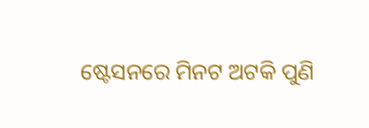ଷ୍ଟେସନରେ ମିନଟ ଅଟକି ପୁଣି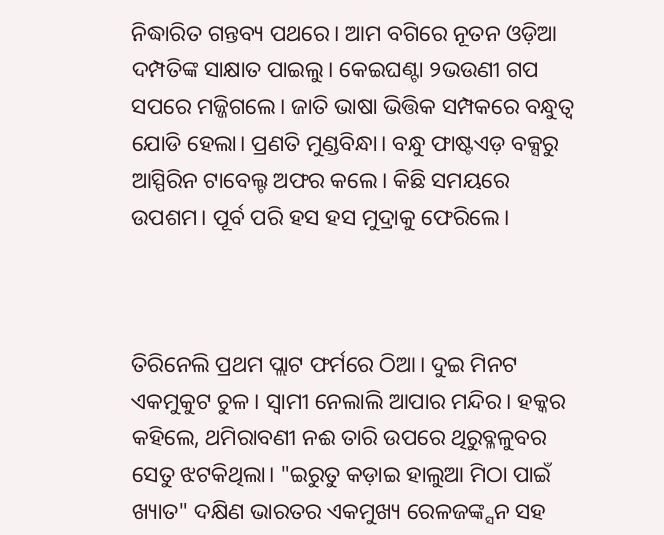ନିଦ୍ଧାରିତ ଗନ୍ତବ୍ୟ ପଥରେ। ଆମ ବଗିରେ ନୂତନ ଓଡ଼ିଆ ଦମ୍ପତିଙ୍କ ସାକ୍ଷାତ ପାଇଲୁ। କେଇଘଣ୍ଟା ୨ଭଉଣୀ ଗପ ସପରେ ମଜ୍ଜିଗଲେ। ଜାତି ଭାଷା ଭିତ୍ତିକ ସମ୍ପକରେ ବନ୍ଧୁତ୍ୱ ଯୋଡି ହେଲା। ପ୍ରଣତି ମୁଣ୍ଡବିନ୍ଧା। ବନ୍ଧୁ ଫାଷ୍ଟଏଡ଼ ବକ୍ସରୁ ଆସ୍ପିରିନ ଟାବେଲ୍ଟ ଅଫର କଲେ। କିଛି ସମୟରେ ଉପଶମ। ପୂର୍ବ ପରି ହସ ହସ ମୁଦ୍ରାକୁ ଫେରିଲେ।



ତିରିନେଲି ପ୍ରଥମ ପ୍ଲାଟ ଫର୍ମରେ ଠିଆ। ଦୁଇ ମିନଟ ଏକମୁକୁଟ ଚୁଳ। ସ୍ୱାମୀ ନେଲାଲି ଆପାର ମନ୍ଦିର। ହକ୍କର କହିଲେ, ଥମିରାବଣୀ ନଈ ତାରି ଉପରେ ଥିରୁବ୍ଳଳୁବର ସେତୁ ଝଟକିଥିଲା। "ଇରୁତୁ କଡ଼ାଇ ହାଲୁଆ ମିଠା ପାଇଁ ଖ୍ୟାତ" ଦକ୍ଷିଣ ଭାରତର ଏକମୁଖ୍ୟ ରେଳଜଙ୍କ୍ସନ ସହ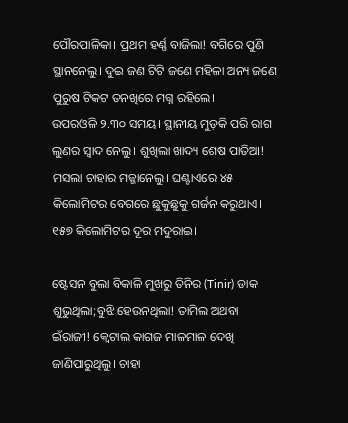ପୌରପାଳିକା। ପ୍ରଥମ ହର୍ଣ୍ଣ ବାଜିଲା! ବଗିରେ ପୁଣି ସ୍ଥାନନେଲୁ। ଦୁଇ ଜଣ ଟିଟି ଜଣେ ମହିଳା ଅନ୍ୟ ଜଣେ ପୁରୁଷ ଟିକଟ ତନଖିରେ ମଗ୍ନ ରହିଲେ।
ଉପରଓଳି ୨.୩୦ ସମୟ। ସ୍ଥାନୀୟ ମୁଡ଼କି ପରି ରାଗ ଲୁଣର ସ୍ୱାଦ ନେଲୁ। ଶୁଖିଲା ଖାଦ୍ୟ ଶେଷ ପାତିଆ! ମସଲା ଚାହାର ମଜ୍ଜାନେଲୁ। ଘଣ୍ଟାଏରେ ୪୫ କିଲୋମିଟର ବେଗରେ ଛୁକୁଛୁକୁ ଗର୍ଜନ କରୁଥାଏ। ୧୫୭ କିଲୋମିଟର ଦୂର ମଦୁରାଇ।

ଷ୍ଟେସନ ବୁଲା ବିକାଳି ମୁଖରୁ ତିନିର (Tinir) ଡାକ ଶୁଭୁଥିଲା;ବୁଝି ହେଉନଥିଲା! ତାମିଲ ଅଥବା ଇଁରାଜୀ! କ୍ୱେଟାଲ କାଗଜ ମାଳମାଳ ଦେଖି ଜାଣିପାରୁଥିଲୁ। ଚାହା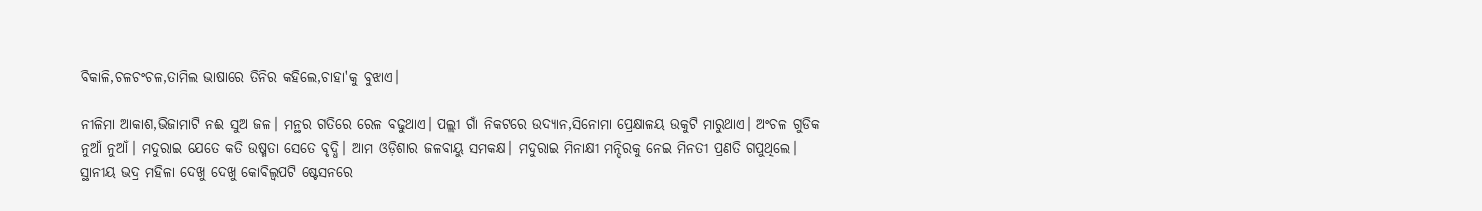ବିକାଳି,ଚଳଚଂଚଳ,ତାମିଲ ଭାଷାରେ ତିନିର କହିଲେ,ଚାହା'କୁ ବୁଝାଏ।

ନୀଳିମା ଆକାଶ,ଭିଜାମାଟି ନଈ ସୁଅ ଜଳ। ମନ୍ଥର ଗତିରେ ରେଳ ବଢୁଥାଏ। ପଲ୍ଲୀ ଗାଁ ନିକଟରେ ଉଦ୍ୟାନ,ସିନୋମା ପ୍ରେକ୍ଷାଳୟ ଉକୁଟି ମାରୁଥାଏ। ଅଂଚଳ ଗୁଡିକ ନୁଆଁ ନୁଆଁ। ମଦୁରାଇ ଯେତେ କତି ଉଷ୍ମତା ସେତେ ବୃଦ୍ଧି। ଆମ ଓଡ଼ିଶାର ଜଳବାୟୁ ସମକକ୍ଷ। ମଦୁରାଇ ମିନାକ୍ଷୀ ମନ୍ଦିରକୁ ନେଇ ମିନତୀ ପ୍ରଣତି ଗପୁଥିଲେ। ସ୍ଥାନୀୟ ଭଦ୍ର ମହିଳା ଦେଖୁ ଦେଖୁ କୋବିଲ୍ୱପଟି ଷ୍ଟେସନରେ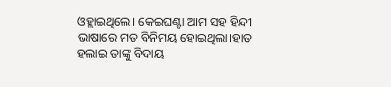ଓହ୍ଲାଇଥିଲେ। କେଇଘଣ୍ଟା ଆମ ସହ ହିନ୍ଦୀ ଭାଷାରେ ମତ ବିନିମୟ ହୋଇଥିଲା।ହାତ ହଲାଇ ତାଙ୍କୁ ବିଦାୟ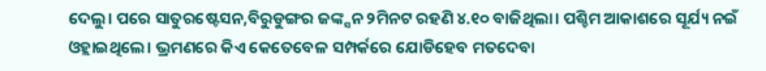ଦେଲୁ। ପରେ ସାତୁରଷ୍ଟେସନ,ବିରୁଡୁଙ୍ଗର ଜଙ୍କ୍ସନ ୨ମିନଟ ରହଣି ୪.୧୦ ବାଜିଥିଲା। ପଶ୍ଚିମ ଆକାଶରେ ସୂର୍ଯ୍ୟ ନଇଁ ଓହ୍ଲାଇଥିଲେ। ଭ୍ରମଣରେ କିଏ କେତେବେଳ ସମ୍ପର୍କରେ ଯୋଡିହେବ ମତଦେବା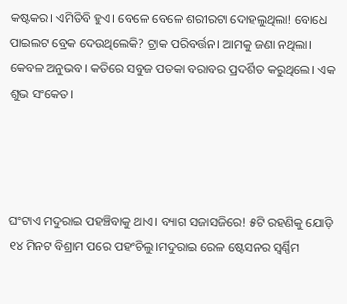କଷ୍ଟକର। ଏମିତିବି ହୁଏ। ବେଳେ ବେଳେ ଶରୀରଟା ଦୋହଲୁଥିଲା! ବୋଧେ ପାଇଲଟ ବ୍ରେକ ଦେଉଥିଲେକି? ଟ୍ରାକ ପରିବର୍ତ୍ତନ। ଆମକୁ ଜଣା ନଥିଲା। କେବଳ ଅନୁଭବ। କତିରେ ସବୁଜ ପତକା ବରାବର ପ୍ରଦର୍ଶିତ କରୁଥିଲେ। ଏକ ଶୁଭ ସଂକେତ।




ଘଂଟାଏ ମଦୁରାଇ ପହଞ୍ଚିବାକୁ ଥାଏ। ବ୍ୟାଗ ସଜାସଜିରେ! ୫ଟି ରହଣିକୁ ଯୋଡ଼ି ୧୪ ମିନଟ ବିଶ୍ରାମ ପରେ ପହଂଚିଲୁ।ମଦୁରାଇ ରେଳ ଷ୍ଟେସନର ସ୍ୱର୍ଣ୍ଣିମ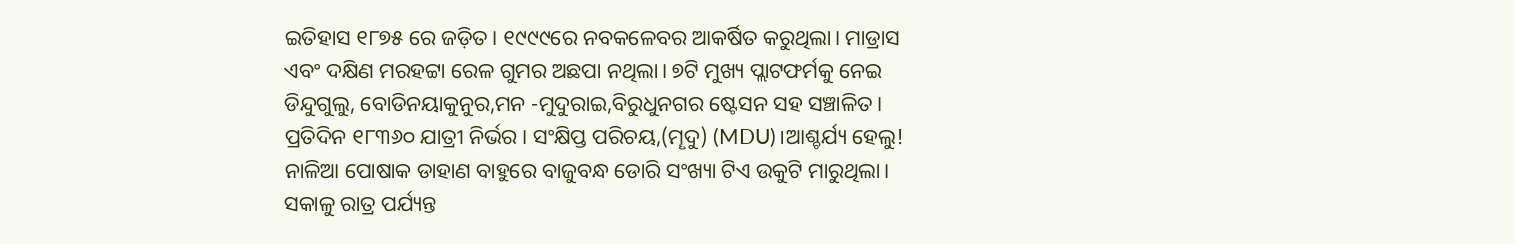ଇତିହାସ ୧୮୭୫ ରେ ଜଡ଼ିତ। ୧୯୯୯ରେ ନବକଳେବର ଆକର୍ଷିତ କରୁଥିଲା। ମାଡ୍ରାସ ଏବଂ ଦକ୍ଷିଣ ମରହଟ୍ଟା ରେଳ ଗୁମର ଅଛପା ନଥିଲା। ୭ଟି ମୁଖ୍ୟ ପ୍ଲାଟଫର୍ମକୁ ନେଇ ଡିନ୍ଦୁଗୁଲୁ, ବୋଡିନୟାକୁନୁର,ମନ -ମୁଦୁରାଇ,ବିରୁଧୁନଗର ଷ୍ଟେସନ ସହ ସଞ୍ଚାଳିତ। ପ୍ରତିଦିନ ୧୮୩୬୦ ଯାତ୍ରୀ ନିର୍ଭର। ସଂକ୍ଷିପ୍ତ ପରିଚୟ,(ମୄଦୁ) (MDU)।ଆଶ୍ଚର୍ଯ୍ୟ ହେଲୁ! ନାଳିଆ ପୋଷାକ ଡାହାଣ ବାହୁରେ ବାଜୁବନ୍ଧ ଡୋରି ସଂଖ୍ୟା ଟିଏ ଉକୁଟି ମାରୁଥିଲା। ସକାଳୁ ରାତ୍ର ପର୍ଯ୍ୟନ୍ତ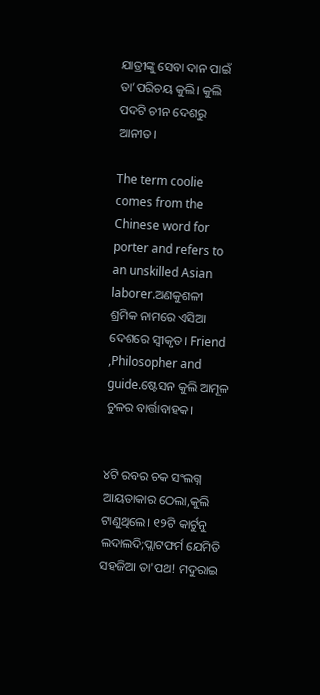ଯାତ୍ରୀଙ୍କୁ ସେବା ଦାନ ପାଇଁ ତା’ପରିଚୟ କୁଲି। କୁଲି ପଦଟି ଚୀନ ଦେଶରୁ ଆନୀତ।

The term coolie comes from the Chinese word for porter and refers to an unskilled Asian laborer.ଅଣକୁଶଳୀ ଶ୍ରମିକ ନାମରେ ଏସିଆ ଦେଶରେ ସ୍ୱୀକୃତ। Friend ,Philosopher and guide.ଷ୍ଟେସନ କୁଲି ଆମୂଳ ଚୁଳର ବାର୍ତ୍ତାବାହକ।


୪ଟି ରବର ଚକ ସଂଲଗ୍ନ ଆୟତାକାର ଠେଲା,କୁଲି ଟାଣୁଥିଲେ। ୧୨ଟି କାର୍ଟୁନୁ ଲଦାଲଦି;ପ୍ଲାଟଫର୍ମ ଯେମିତି ସହଜିଆ ତା'ପଥ! ମଦୁରାଇ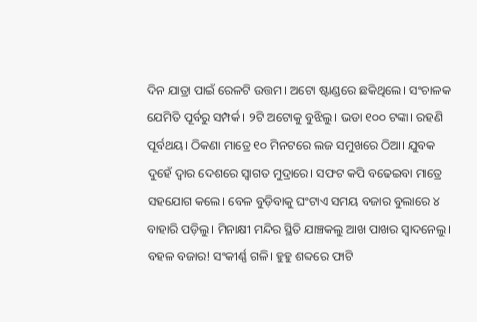ଦିନ ଯାତ୍ରା ପାଇଁ ରେଳଟି ଉତ୍ତମ। ଅଟୋ ଷ୍ଟାଣ୍ଡରେ ଛକିଥିଲେ। ସଂଚାଳକ ଯେମିତି ପୂର୍ବରୁ ସମ୍ପର୍କ। ୨ଟି ଅଟୋକୁ ବୁଝିଲୁ। ଭଡା ୧୦୦ ଟଙ୍କା। ରହଣି ପୂର୍ବଥୟ। ଠିକଣା ମାତ୍ରେ ୧୦ ମିନଟରେ ଲଜ ସମୁଖରେ ଠିଆ। ଯୁବକ ଦୁହେଁ ଦ୍ୱାର ଦେଶରେ ସ୍ୱାଗତ ମୁଦ୍ରାରେ। ସଫଟ କପି ବଢେଇବା ମାତ୍ରେ ସହଯୋଗ କଲେ। ବେଳ ବୁଡ଼ିବାକୁ ଘଂଟାଏ ସମୟ ବଜାର ବୁଲାରେ ୪ ବାହାରି ପଡ଼ିଲୁ। ମିନାକ୍ଷୀ ମନ୍ଦିର ସ୍ଥିତି ଯାଞ୍ଚକଲୁ ଆଖ ପାଖର ସ୍ୱାଦନେଲୁ। ବହଳ ବଜାର! ସଂକୀର୍ଣ୍ଣ ଗଳି। ହୁହୁ ଶବ୍ଦରେ ଫାଟି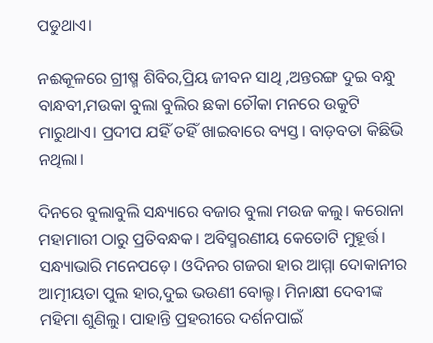ପଡୁଥାଏ।

ନଈକୂଳରେ ଗ୍ରୀଷ୍ମ ଶିବିର,ପ୍ରିୟ ଜୀବନ ସାଥି ,ଅନ୍ତରଙ୍ଗ ଦୁଇ ବନ୍ଧୁ ବାନ୍ଧବୀ,ମଉକା ବୁଲା ବୁଲିର ଛକା ଚୌକା ମନରେ ଉକୁଟି ମାରୁଥାଏ। ପ୍ରଦୀପ ଯହିଁ ତହିଁ ଖାଇବାରେ ବ୍ୟସ୍ତ। ବାଡ଼ବତା କିଛିଭି ନଥିଲା।

ଦିନରେ ବୁଲାବୁଲି ସନ୍ଧ୍ୟାରେ ବଜାର ବୁଲା ମଉଜ କଲୁ। କରୋନା ମହାମାରୀ ଠାରୁ ପ୍ରତିବନ୍ଧକ। ଅବିସ୍ମରଣୀୟ କେତୋଟି ମୁହୂର୍ତ୍ତ। ସନ୍ଧ୍ୟାଭାରି ମନେପଡ଼େ। ଓଦିନର ଗଜରା ହାର ଆମ୍ମା ଦୋକାନୀର ଆତ୍ମୀୟତା ପୁଲ ହାର,ଦୁଇ ଭଉଣୀ ବୋଲ୍ଡ। ମିନାକ୍ଷୀ ଦେବୀଙ୍କ ମହିମା ଶୁଣିଲୁ। ପାହାନ୍ତି ପ୍ରହରୀରେ ଦର୍ଶନପାଇଁ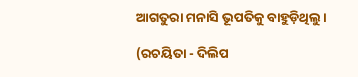ଆଗତୁରା ମନାସି ଭୂପତିକୁ ବାହୁଡ଼ିଥିଲୁ।

(ରଚୟିତା - ଦିଲିପ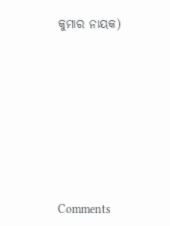କୁମାର ନାୟକ)









Comments